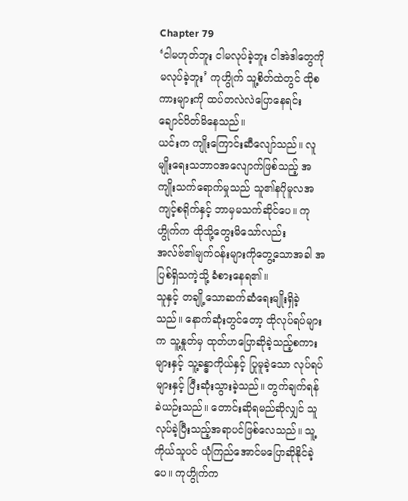Chapter 79
‘ငါမဟုတ်ဘူး ငါမလုပ်ခဲ့ဘူး ငါအဲဒါတွေကို မလုပ်ခဲ့ဘူး’ ကုဟွိုက် သူ့စိတ်ထဲတွင် ထိုစကားများကို ထပ်တလဲလဲပြောနေရင်း ချောင်ပိတ်မိနေသည်။
ယင်းက ကျိုးကြောင်းဆီလျော်သည်။ လူမျိုးရေးသဘာဝအလျောက်ဖြစ်သည့် အကျိုးသက်ရောက်မှုသည် သူ၏နဂိုမူလအကျင့်စရိုက်နှင့် ဘာမှမသက်ဆိုင်ပေ။ ကုဟွိုက်က ထိုသို့တွေးမိသော်လည်း အလ်ဗ်၏မျက်ဝန်းများကိုတွေ့သောအခါ အပြစ်ရှိသကဲ့သို့ ခံစားနေရ၏။
သူနှင့် တချို့သောဆက်ဆံရေးမျိုးရှိခဲ့သည်။ နောက်ဆုံးတွင်တော့ ထိုလုပ်ရပ်များက သူ့နှုတ်မှ ထုတ်ဟပြောဆိုခဲ့သည့်စကားများနှင့် သူ့ခန္ဓာကိုယ်နှင့် ပြုမူခဲ့သော လုပ်ရပ်များနှင့် ပြီးဆုံးသွားခဲ့သည်။ တွက်ချက်ရန် ခဲယဉ်းသည်။ တောင်းဆိုရမည်ဆိုလျှင် သူလုပ်ခဲ့ပြီးသည့်အရာပင်ဖြစ်လေသည်။ သူ့ကိုယ်သူပင် ယုံကြည်အောင်မပြောဆိုနိုင်ခဲ့ပေ။ ကုဟွိုက်က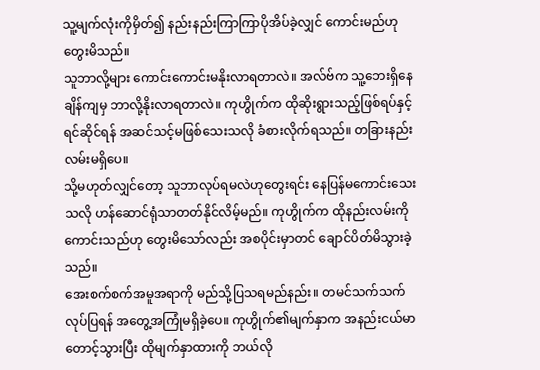သူ့မျက်လုံးကိုမှိတ်၍ နည်းနည်းကြာကြာပိုအိပ်ခဲ့လျှင် ကောင်းမည်ဟုတွေးမိသည်။
သူဘာလို့များ ကောင်းကောင်းမနိုးလာရတာလဲ။ အလ်ဗ်က သူ့ဘေးရှိနေချိန်ကျမှ ဘာလို့နိုးလာရတာလဲ။ ကုဟွိုက်က ထိုဆိုးရွားသည့်ဖြစ်ရပ်နှင့် ရင်ဆိုင်ရန် အဆင်သင့်မဖြစ်သေးသလို ခံစားလိုက်ရသည်။ တခြားနည်းလမ်းမရှိပေ။
သို့မဟုတ်လျှင်တော့ သူဘာလုပ်ရမလဲဟုတွေးရင်း နေပြန်မကောင်းသေးသလို ဟန်ဆောင်ရုံသာတတ်နိုင်လိမ့်မည်။ ကုဟွိုက်က ထိုနည်းလမ်းကိုကောင်းသည်ဟု တွေးမိသော်လည်း အစပိုင်းမှာတင် ချောင်ပိတ်မိသွားခဲ့သည်။
အေးစက်စက်အမူအရာကို မည်သို့ပြသရမည်နည်း။ တမင်သက်သက် လုပ်ပြရန် အတွေ့အကြုံမရှိခဲ့ပေ။ ကုဟွိုက်၏မျက်နှာက အနည်းငယ်မာတောင့်သွားပြီး ထိုမျက်နှာထားကို ဘယ်လို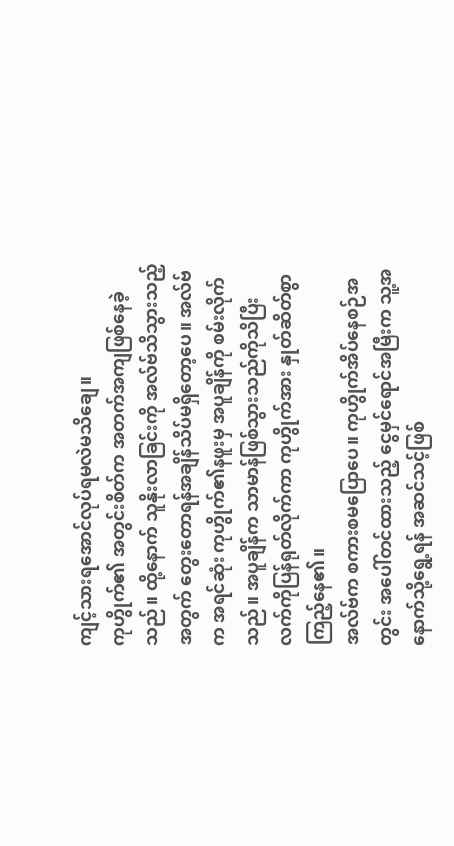ကျင့်သားရအောင်လုပ်ရမလဲမသိချေ။
ကုဟွိုက်၏ အတွင်းစိတ်က အတက်အကျဖြစ်နေခဲ့သည်။ ထို့နောက် သူနိုးလာခြင်းကို အလ်ဗ်သိသွားသည့်အတွက် တွေးတောရန်အချိန်သိပ်မရှိတော့ပေ။ အလ်ဗ်က အရင်ဆုံး ကုဟွိုက်၏နဖူးမှ အပူချိန်ကို စမ်းလိုက်သည်။ အပူချိန်က သာမာန်ဖြစ်သွားသည်ကိုသိပြီး လက်ကိုပြန်ရုတ်လိုက်ကာ ကုဟွိုက်အား နှုတ်ဆိတ်စွာကြည့်နေ၏။
အလ်ဗ်က စကားစမပြောပေ။ ကုဟွိုက်အိပ်နေစဉ်အတွင်း အပေါ်တင်ထားသည့် ငွေမှင်ရောင်အမြီးက သူ့အနောက်သို့ရွေ့ရန် အဆင်သင့်ဖြစ်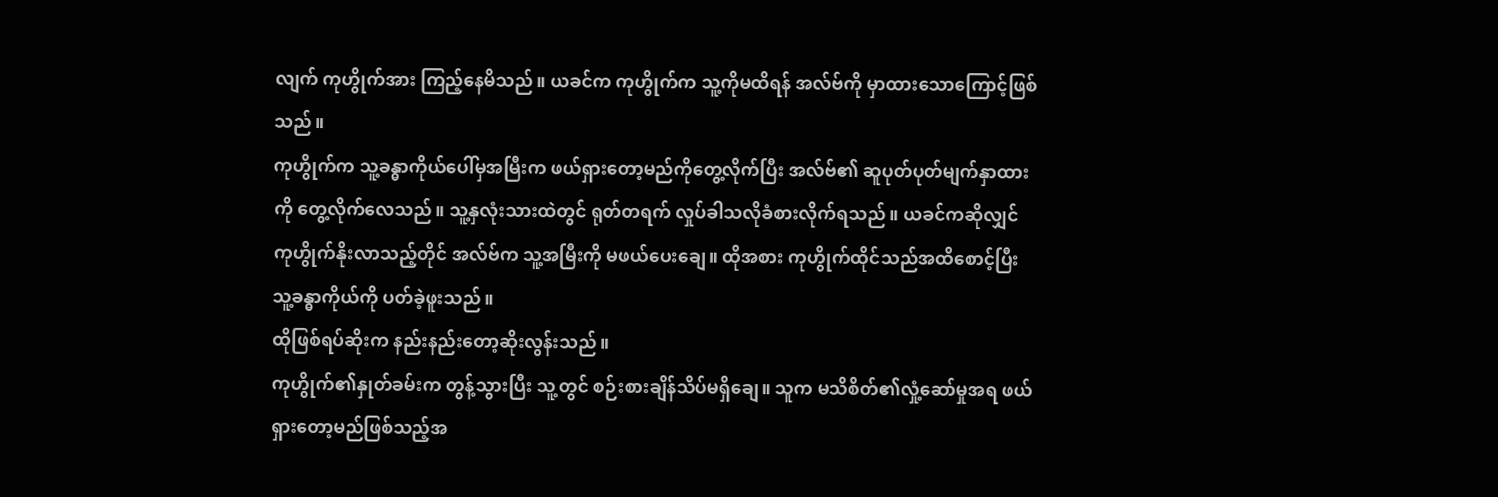လျက် ကုဟွိုက်အား ကြည့်နေမိသည်။ ယခင်က ကုဟွိုက်က သူ့ကိုမထိရန် အလ်ဗ်ကို မှာထားသောကြောင့်ဖြစ်သည်။
ကုဟွိုက်က သူ့ခန္ဓာကိုယ်ပေါ်မှအမြီးက ဖယ်ရှားတော့မည်ကိုတွေ့လိုက်ပြီး အလ်ဗ်၏ ဆူပုတ်ပုတ်မျက်နှာထားကို တွေ့လိုက်လေသည်။ သူ့နှလုံးသားထဲတွင် ရုတ်တရက် လှုပ်ခါသလိုခံစားလိုက်ရသည်။ ယခင်ကဆိုလျှင် ကုဟွိုက်နိုးလာသည့်တိုင် အလ်ဗ်က သူ့အမြီးကို မဖယ်ပေးချေ။ ထိုအစား ကုဟွိုက်ထိုင်သည်အထိစောင့်ပြီး သူ့ခန္ဓာကိုယ်ကို ပတ်ခဲ့ဖူးသည်။
ထိုဖြစ်ရပ်ဆိုးက နည်းနည်းတော့ဆိုးလွန်းသည်။
ကုဟွိုက်၏နှုတ်ခမ်းက တွန့်သွားပြီး သူ့တွင် စဉ်းစားချိန်သိပ်မရှိချေ။ သူက မသိစိတ်၏လှုံ့ဆော်မှုအရ ဖယ်ရှားတော့မည်ဖြစ်သည့်အ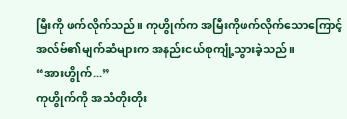မြီးကို ဖက်လိုက်သည်။ ကုဟွိုက်က အမြီးကိုဖက်လိုက်သောကြောင့် အလ်ဗ်၏မျက်ဆံများက အနည်းငယ်စုကျုံ့သွားခဲ့သည်။
“အားဟွိုက်...”
ကုဟွိုက်ကို အသံတိုးတိုး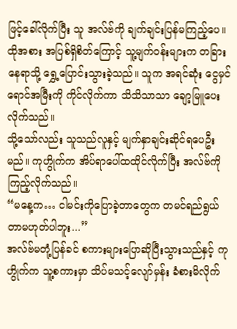ဖြင့်ခေါ်လိုက်ပြီး သူ အလ်ဗ်ကို ချက်ချင်းပြန်မကြည့်ပေ။ ထိုအစား အပြစ်ရှိစိတ်ကြောင့် သူ့မျက်ဝန်းများက တခြားနေရာသို့ ရွှေ့ပြောင်းသွားခဲ့သည်။ သူက အရင်ဆုံး ငွေမှင်ရောင်အမြီးကို ကိုင်လိုက်ကာ သိသိသာသာ ချော့မြူပေးလိုက်သည်။
သို့သော်လည်း သူသည်လူနှင့် မျက်နှာချင်းဆိုင်ရပေဦးမည်။ ကုဟွိုက်က အိပ်ရာပေါ်ထထိုင်လိုက်ပြီး အလ်ဗ်ကို ကြည့်လိုက်သည်။
“မနေ့က… ငါမင်းကိုပြောခဲ့တာတွေက တမင်ရည်ရွယ်တာမဟုတ်ပါဘူး...”
အလ်ဗ်မတုံ့ပြန်ခင် စကားများပြောဆိုပြီးသွားသည်နှင့် ကုဟွိုက်က သူ့စကားမှာ သိပ်မသင့်လျော်မှန်း ခံစားမိလိုက်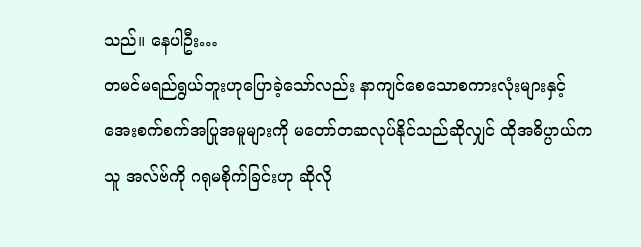သည်။ နေပါဦး…
တမင်မရည်ရွယ်ဘူးဟုပြောခဲ့သော်လည်း နာကျင်စေသောစကားလုံးများနှင့် အေးစက်စက်အပြုအမူများကို မတော်တဆလုပ်နိုင်သည်ဆိုလျှင် ထိုအဓိပ္ပာယ်က သူ အလ်ဗ်ကို ဂရုမစိုက်ခြင်းဟု ဆိုလို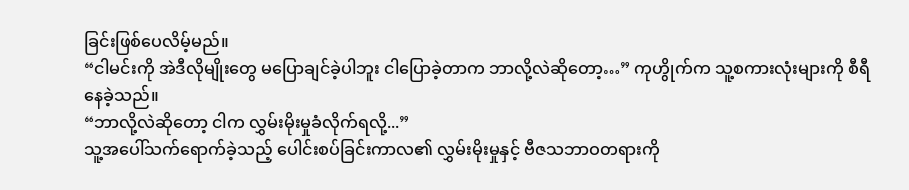ခြင်းဖြစ်ပေလိမ့်မည်။
“ငါမင်းကို အဲဒီလိုမျိုးတွေ မပြောချင်ခဲ့ပါဘူး ငါပြောခဲ့တာက ဘာလို့လဲဆိုတော့…” ကုဟွိုက်က သူ့စကားလုံးများကို စီရီနေခဲ့သည်။
“ဘာလို့လဲဆိုတော့ ငါက လွှမ်းမိုးမှုခံလိုက်ရလို့...”
သူ့အပေါ်သက်ရောက်ခဲ့သည့် ပေါင်းစပ်ခြင်းကာလ၏ လွှမ်းမိုးမှုနှင့် ဗီဇသဘာဝတရားကို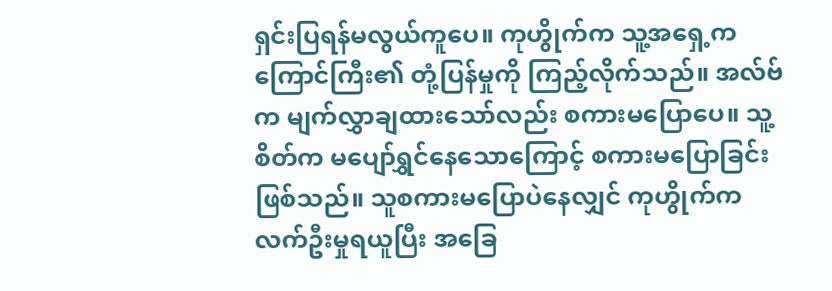ရှင်းပြရန်မလွယ်ကူပေ။ ကုဟွိုက်က သူ့အရှေ့က ကြောင်ကြီး၏ တုံ့ပြန်မှုကို ကြည့်လိုက်သည်။ အလ်ဗ်က မျက်လွှာချထားသော်လည်း စကားမပြောပေ။ သူ့စိတ်က မပျော်ရွှင်နေသောကြောင့် စကားမပြောခြင်းဖြစ်သည်။ သူစကားမပြောပဲနေလျှင် ကုဟွိုက်က လက်ဦးမှုရယူပြီး အခြေ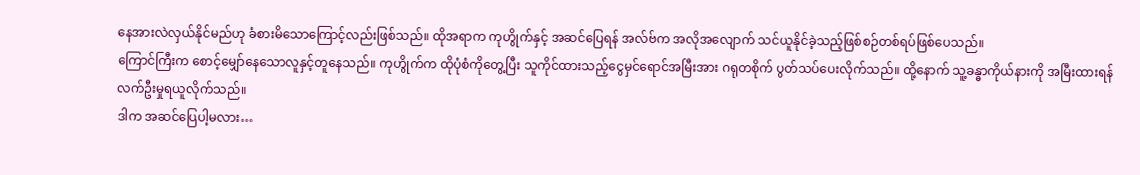နေအားလဲလှယ်နိုင်မည်ဟု ခံစားမိသောကြောင့်လည်းဖြစ်သည်။ ထိုအရာက ကုဟွိုက်နှင့် အဆင်ပြေရန် အလ်ဗ်က အလိုအလျောက် သင်ယူနိုင်ခဲ့သည့်ဖြစ်စဉ်တစ်ရပ်ဖြစ်ပေသည်။
ကြောင်ကြီးက စောင့်မျှော်နေသောလူနှင့်တူနေသည်။ ကုဟွိုက်က ထိုပုံစံကိုတွေ့ပြီး သူကိုင်ထားသည့်ငွေမှင်ရောင်အမြီးအား ဂရုတစိုက် ပွတ်သပ်ပေးလိုက်သည်။ ထို့နောက် သူ့ခန္ဓာကိုယ်နားကို အမြီးထားရန် လက်ဦးမှုရယူလိုက်သည်။
ဒါက အဆင်ပြေပါ့မလား…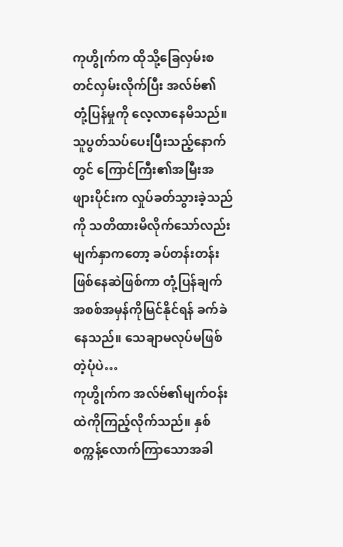ကုဟွိုက်က ထိုသို့ခြေလှမ်းစတင်လှမ်းလိုက်ပြီး အလ်ဗ်၏ တုံ့ပြန်မှုကို လေ့လာနေမိသည်။ သူပွတ်သပ်ပေးပြီးသည့်နောက်တွင် ကြောင်ကြီး၏အမြီးအဖျားပိုင်းက လှုပ်ခတ်သွားခဲ့သည်ကို သတိထားမိလိုက်သော်လည်း မျက်နှာကတော့ ခပ်တန်းတန်းဖြစ်နေဆဲဖြစ်ကာ တုံ့ပြန်ချက်အစစ်အမှန်ကိုမြင်နိုင်ရန် ခက်ခဲနေသည်။ သေချာမလုပ်မဖြစ်တဲ့ပုံပဲ…
ကုဟွိုက်က အလ်ဗ်၏မျက်ဝန်းထဲကိုကြည့်လိုက်သည်။ နှစ်စက္ကန့်လောက်ကြာသောအခါ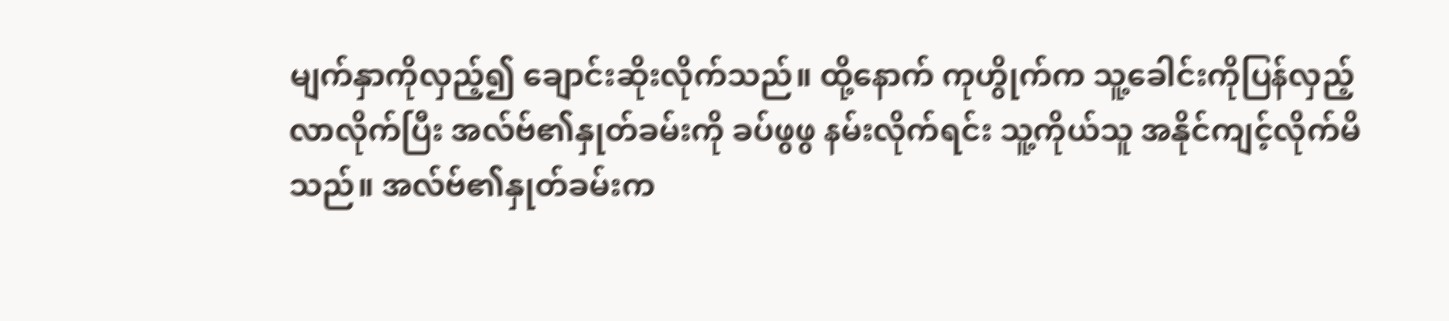မျက်နှာကိုလှည့်၍ ချောင်းဆိုးလိုက်သည်။ ထို့နောက် ကုဟွိုက်က သူ့ခေါင်းကိုပြန်လှည့်လာလိုက်ပြီး အလ်ဗ်၏နှုတ်ခမ်းကို ခပ်ဖွဖွ နမ်းလိုက်ရင်း သူ့ကိုယ်သူ အနိုင်ကျင့်လိုက်မိသည်။ အလ်ဗ်၏နှုတ်ခမ်းက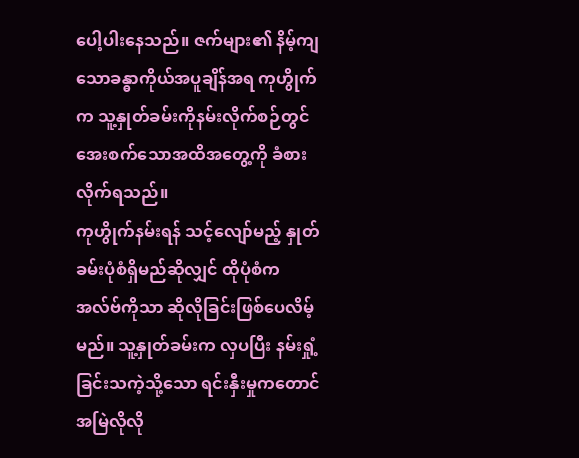ပေါ့ပါးနေသည်။ ဇက်များ၏ နိမ့်ကျသောခန္ဓာကိုယ်အပူချိန်အရ ကုဟွိုက်က သူ့နှုတ်ခမ်းကိုနမ်းလိုက်စဉ်တွင် အေးစက်သောအထိအတွေ့ကို ခံစားလိုက်ရသည်။
ကုဟွိုက်နမ်းရန် သင့်လျော်မည့် နှုတ်ခမ်းပုံစံရှိမည်ဆိုလျှင် ထိုပုံစံက အလ်ဗ်ကိုသာ ဆိုလိုခြင်းဖြစ်ပေလိမ့်မည်။ သူ့နှုတ်ခမ်းက လှပပြီး နမ်းရှုံ့ခြင်းသကဲ့သို့သော ရင်းနှီးမှုကတောင် အမြဲလိုလို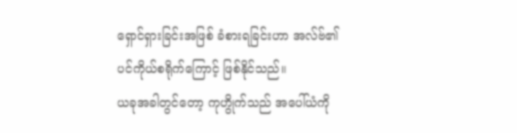ရှောင်ရှားခြင်းအဖြစ် ခံစားရခြင်းဟာ အလ်ဗ်၏ ပင်ကိုယ်စရိုက်ကြောင့် ဖြစ်နိုင်သည်။
ယခုအခါတွင်တော့ ကုဟွိုက်သည် အပေါ်ယံကို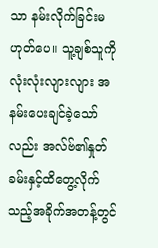သာ နမ်းလိုက်ခြင်းမဟုတ်ပေ။ သူ့ချစ်သူကို လုံးလုံးလျားလျား အနမ်းပေးချင်ခဲ့သော်လည်း အလ်ဗ်၏နှုတ်ခမ်းနှင့်ထိတွေ့လိုက်သည့်အခိုက်အတန့်တွင်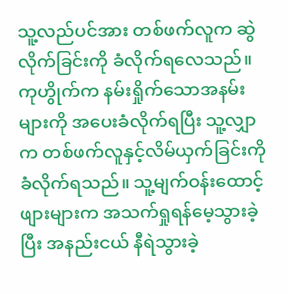သူ့လည်ပင်အား တစ်ဖက်လူက ဆွဲလိုက်ခြင်းကို ခံလိုက်ရလေသည်။ ကုဟွိုက်က နမ်းရှိုက်သောအနမ်းများကို အပေးခံလိုက်ရပြီး သူ့လျှာက တစ်ဖက်လူနှင့်လိမ်ယှက်ခြင်းကိုခံလိုက်ရသည်။ သူ့မျက်ဝန်းထောင့်ဖျားများက အသက်ရှုရန်မေ့သွားခဲ့ပြီး အနည်းငယ် နီရဲသွားခဲ့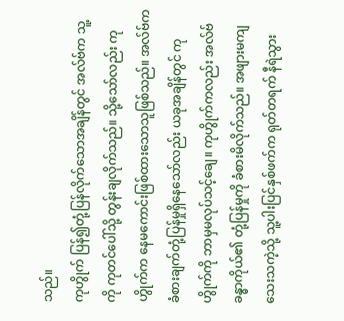သည်။
ကုဟွိုက် ပြန်၍တုံ့ပြန်လိုက်သောအချိန်တွင် အလ်ဗ်က သူ့ကို ကုတင်ပေါ်သို့ တွန်းချလိုက်သည်။ သို့သော်လည်း ကုဟွိုက်က နေမကောင်းဖြစ်ထားသောသူဖြစ်သည်။ အလ်ဗ်က ခံစားချက်တုံ့ပြန်မှုရှိနေသော်လည်း ယခုအချိန်တွင် ကုဟွိုက်ကို ဘာမှမလုပ်သင့်ချေ။ ကုဟွိုက်ကလည်း အလ်ဗ်ခန္ဓာကိုယ်၏ တုံ့ပြန်မှုကို ခံစားမိလိုက်သည်။ အဖျားမကျသေးသကဲ့သို့ သူ့ပါးပြင်နှစ်ဖက်က ရုတ်တရက် နီရဲသွား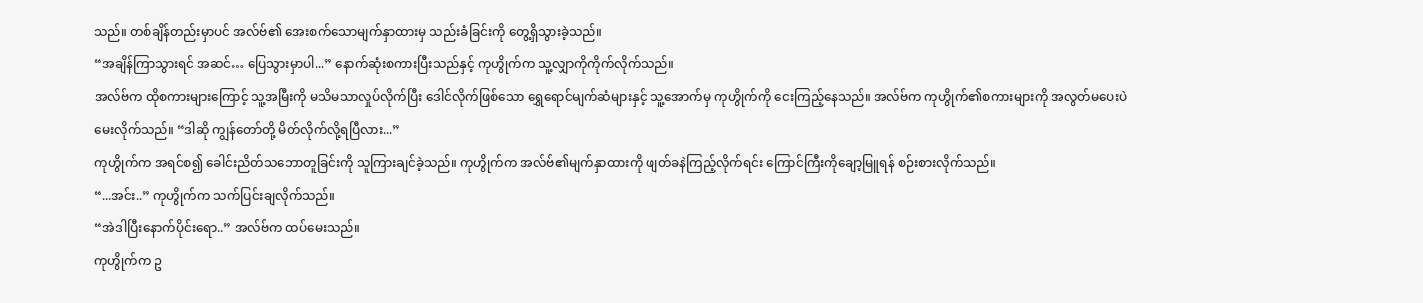သည်။ တစ်ချိန်တည်းမှာပင် အလ်ဗ်၏ အေးစက်သောမျက်နှာထားမှ သည်းခံခြင်းကို တွေ့ရှိသွားခဲ့သည်။
“အချိန်ကြာသွားရင် အဆင်… ပြေသွားမှာပါ...” နောက်ဆုံးစကားပြီးသည်နှင့် ကုဟွိုက်က သူ့လျှာကိုကိုက်လိုက်သည်။
အလ်ဗ်က ထိုစကားများကြောင့် သူ့အမြီးကို မသိမသာလှုပ်လိုက်ပြီး ဒေါင်လိုက်ဖြစ်သော ရွှေရောင်မျက်ဆံများနှင့် သူ့အောက်မှ ကုဟွိုက်ကို ငေးကြည့်နေသည်။ အလ်ဗ်က ကုဟွိုက်၏စကားများကို အလွတ်မပေးပဲ မေးလိုက်သည်။ “ဒါဆို ကျွန်တော်တို့ မိတ်လိုက်လို့ရပြီလား...”
ကုဟွိုက်က အရင်စ၍ ခေါင်းညိတ်သဘောတူခြင်းကို သူကြားချင်ခဲ့သည်။ ကုဟွိုက်က အလ်ဗ်၏မျက်နှာထားကို ဖျတ်ခနဲကြည့်လိုက်ရင်း ကြောင်ကြီးကိုချော့မြူရန် စဉ်းစားလိုက်သည်။
“...အင်း..” ကုဟွိုက်က သက်ပြင်းချလိုက်သည်။
“အဲဒါပြီးနောက်ပိုင်းရော..” အလ်ဗ်က ထပ်မေးသည်။
ကုဟွိုက်က ဥ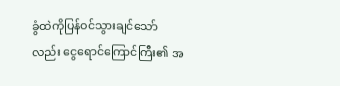ခွံထဲကိုပြန်ဝင်သွားချင်သော်လည်း ငွေရောင်ကြောင်ကြီး၏ အ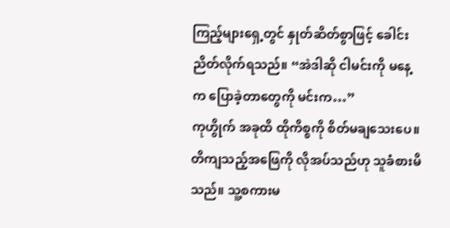ကြည့်များရှေ့တွင် နှုတ်ဆိတ်စွာဖြင့် ခေါင်းညိတ်လိုက်ရသည်။ “အဲဒါဆို ငါမင်းကို မနေ့က ပြောခဲ့တာတွေကို မင်းက…”
ကုဟွိုက် အခုထိ ထိုကိစ္စကို စိတ်မချသေးပေ။ တိကျသည့်အဖြေကို လိုအပ်သည်ဟု သူခံစားမိသည်။ သူ့စကားမ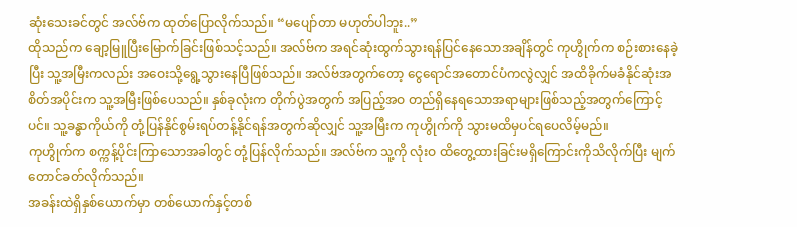ဆုံးသေးခင်တွင် အလ်ဗ်က ထုတ်ပြောလိုက်သည်။ “မပျော်တာ မဟုတ်ပါဘူး..”
ထိုသည်က ချော့မြူပြီးမြောက်ခြင်းဖြစ်သင့်သည်။ အလ်ဗ်က အရင်ဆုံးထွက်သွားရန်ပြင်နေသောအချိန်တွင် ကုဟွိုက်က စဉ်းစားနေခဲ့ပြီး သူ့အမြီးကလည်း အဝေးသို့ရွေ့သွားနေပြီဖြစ်သည်။ အလ်ဗ်အတွက်တော့ ငွေရောင်အတောင်ပံကလွဲလျှင် အထိခိုက်မခံနိုင်ဆုံးအစိတ်အပိုင်းက သူ့အမြီးဖြစ်ပေသည်။ နှစ်ခုလုံးက တိုက်ပွဲအတွက် အပြည့်အဝ တည်ရှိနေရသောအရာများဖြစ်သည့်အတွက်ကြောင့်ပင်။ သူ့ခန္ဓာကိုယ်ကို တုံ့ပြန်နိုင်စွမ်းရပ်တန့်နိုင်ရန်အတွက်ဆိုလျှင် သူ့အမြီးက ကုဟွိုက်ကို သွားမထိမှပင်ရပေလိမ့်မည်။
ကုဟွိုက်က စက္ကန့်ပိုင်းကြာသောအခါတွင် တုံ့ပြန်လိုက်သည်။ အလ်ဗ်က သူ့ကို လုံးဝ ထိတွေ့ထားခြင်းမရှိကြောင်းကိုသိလိုက်ပြီး မျက်တောင်ခတ်လိုက်သည်။
အခန်းထဲရှိနှစ်ယောက်မှာ တစ်ယောက်နှင့်တစ်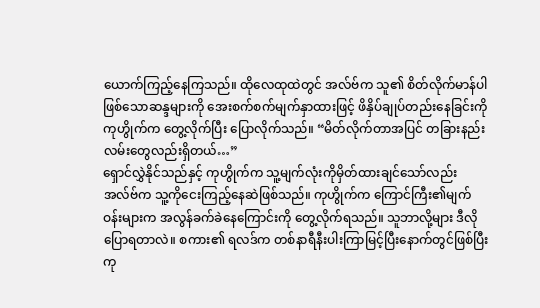ယောက်ကြည့်နေကြသည်။ ထိုလေထုထဲတွင် အလ်ဗ်က သူ၏ စိတ်လိုက်မာန်ပါဖြစ်သောဆန္ဒများကို အေးစက်စက်မျက်နှာထားဖြင့် ဖိနှိပ်ချုပ်တည်းနေခြင်းကို ကုဟွိုက်က တွေ့လိုက်ပြီး ပြောလိုက်သည်။ “မိတ်လိုက်တာအပြင် တခြားနည်းလမ်းတွေလည်းရှိတယ်…”
ရှောင်လွှဲနိုင်သည်နှင့် ကုဟွိုက်က သူ့မျက်လုံးကိုမှိတ်ထားချင်သော်လည်း အလ်ဗ်က သူ့ကိုငေးကြည့်နေဆဲဖြစ်သည်။ ကုဟွိုက်က ကြောင်ကြီး၏မျက်ဝန်းများက အလွန်ခက်ခဲနေကြောင်းကို တွေ့လိုက်ရသည်။ သူဘာလို့များ ဒီလိုပြောရတာလဲ။ စကား၏ ရလဒ်က တစ်နာရီနီးပါးကြာမြင့်ပြီးနောက်တွင်ဖြစ်ပြီး ကု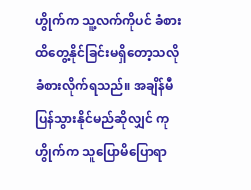ဟွိုက်က သူ့လက်ကိုပင် ခံစားထိတွေ့နိုင်ခြင်းမရှိတော့သလို ခံစားလိုက်ရသည်။ အချိန်မီပြန်သွားနိုင်မည်ဆိုလျှင် ကုဟွိုက်က သူပြောမိပြောရာ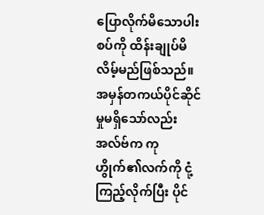ပြောလိုက်မိသောပါးစပ်ကို ထိန်းချုပ်မိလိမ့်မည်ဖြစ်သည်။
အမှန်တကယ်ပိုင်ဆိုင်မှုမရှိသော်လည်း အလ်ဗ်က ကုဟွိုက်၏လက်ကို ငုံ့ကြည့်လိုက်ပြီး ပိုင်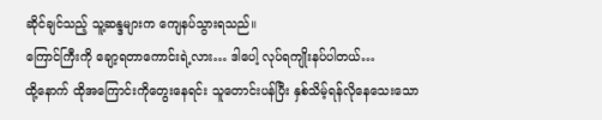ဆိုင်ချင်သည့် သူ့ဆန္ဒများက ကျေနပ်သွားရသည်။
ကြောင်ကြီးကို ချော့ရတာကောင်းရဲ့လား… ဒါပေါ့ လုပ်ရကျိုးနပ်ပါတယ်…
ထို့နောက် ထိုအကြောင်းကိုတွေးနေရင်း သူတောင်းပန်ပြီး နှစ်သိမ့်ရန်လိုနေသေးသော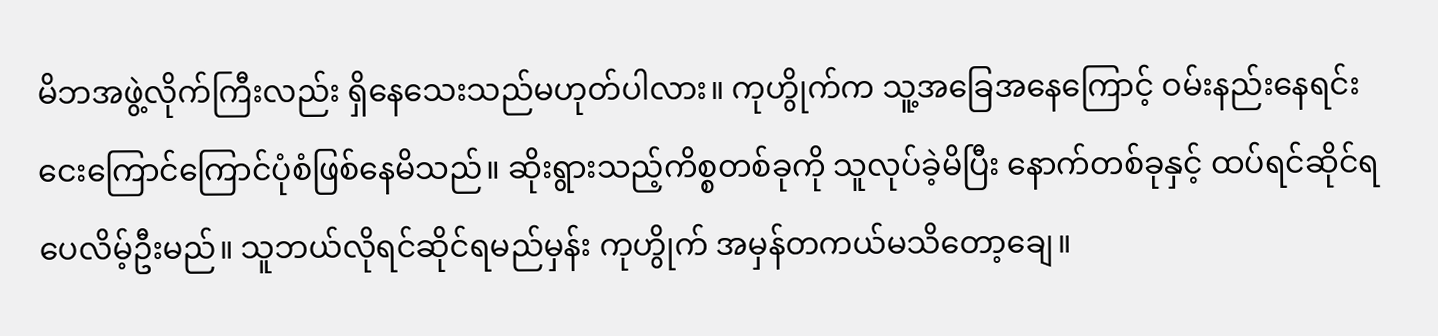မိဘအဖွဲ့လိုက်ကြီးလည်း ရှိနေသေးသည်မဟုတ်ပါလား။ ကုဟွိုက်က သူ့အခြေအနေကြောင့် ဝမ်းနည်းနေရင်း ငေးကြောင်ကြောင်ပုံစံဖြစ်နေမိသည်။ ဆိုးရွားသည့်ကိစ္စတစ်ခုကို သူလုပ်ခဲ့မိပြီး နောက်တစ်ခုနှင့် ထပ်ရင်ဆိုင်ရပေလိမ့်ဦးမည်။ သူဘယ်လိုရင်ဆိုင်ရမည်မှန်း ကုဟွိုက် အမှန်တကယ်မသိတော့ချေ။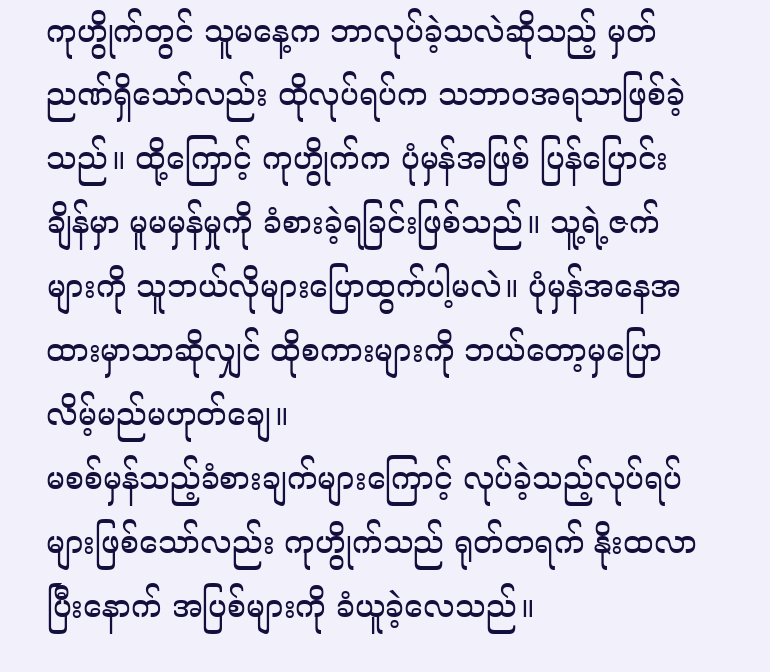ကုဟွိုက်တွင် သူမနေ့က ဘာလုပ်ခဲ့သလဲဆိုသည့် မှတ်ညဏ်ရှိသော်လည်း ထိုလုပ်ရပ်က သဘာဝအရသာဖြစ်ခဲ့သည်။ ထို့ကြောင့် ကုဟွိုက်က ပုံမှန်အဖြစ် ပြန်ပြောင်းချိန်မှာ မူမမှန်မှုကို ခံစားခဲ့ရခြင်းဖြစ်သည်။ သူ့ရဲ့ဇက်များကို သူဘယ်လိုများပြောထွက်ပါ့မလဲ။ ပုံမှန်အနေအထားမှာသာဆိုလျှင် ထိုစကားများကို ဘယ်တော့မှပြောလိမ့်မည်မဟုတ်ချေ။
မစစ်မှန်သည့်ခံစားချက်များကြောင့် လုပ်ခဲ့သည့်လုပ်ရပ်များဖြစ်သော်လည်း ကုဟွိုက်သည် ရုတ်တရက် နိုးထလာပြီးနောက် အပြစ်များကို ခံယူခဲ့လေသည်။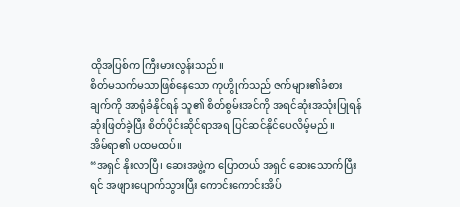ထိုအပြစ်က ကြီးမားလွန်းသည်။
စိတ်မသက်မသာဖြစ်နေသော ကုဟွိုက်သည် ဇက်များ၏ခံစားချက်ကို အာရုံခံနိုင်ရန် သူ၏ စိတ်စွမ်းအင်ကို အရင်ဆုံးအသုံးပြုရန် ဆုံးဖြတ်ခဲ့ပြီး စိတ်ပိုင်းဆိုင်ရာအရ ပြင်ဆင်နိုင်ပေလိမ့်မည်။
အိမ်ရာ၏ ပထမထပ်။
“အရှင် နိုးလာပြီ၊ ဆေးအဖွဲ့က ပြောတယ် အရှင် ဆေးသောက်ပြီးရင် အဖျားပျောက်သွားပြီး ကောင်းကောင်းအိပ်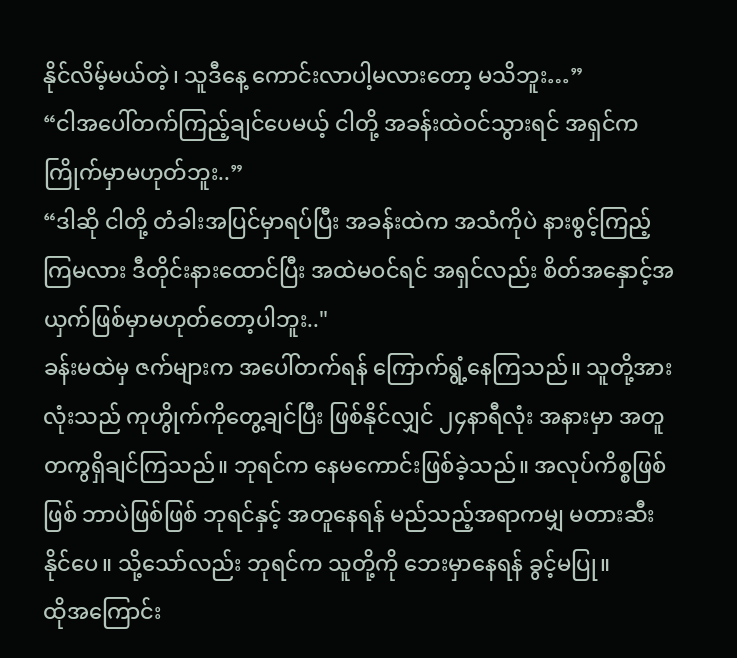နိုင်လိမ့်မယ်တဲ့၊ သူဒီနေ့ ကောင်းလာပါ့မလားတော့ မသိဘူး…”
“ငါအပေါ်တက်ကြည့်ချင်ပေမယ့် ငါတို့ အခန်းထဲဝင်သွားရင် အရှင်က ကြိုက်မှာမဟုတ်ဘူး..”
“ဒါဆို ငါတို့ တံခါးအပြင်မှာရပ်ပြီး အခန်းထဲက အသံကိုပဲ နားစွင့်ကြည့်ကြမလား ဒီတိုင်းနားထောင်ပြီး အထဲမဝင်ရင် အရှင်လည်း စိတ်အနှောင့်အယှက်ဖြစ်မှာမဟုတ်တော့ပါဘူး.."
ခန်းမထဲမှ ဇက်များက အပေါ်တက်ရန် ကြောက်ရွံ့နေကြသည်။ သူတို့အားလုံးသည် ကုဟွိုက်ကိုတွေ့ချင်ပြီး ဖြစ်နိုင်လျှင် ၂၄နာရီလုံး အနားမှာ အတူတကွရှိချင်ကြသည်။ ဘုရင်က နေမကောင်းဖြစ်ခဲ့သည်။ အလုပ်ကိစ္စဖြစ်ဖြစ် ဘာပဲဖြစ်ဖြစ် ဘုရင်နှင့် အတူနေရန် မည်သည့်အရာကမျှ မတားဆီးနိုင်ပေ။ သို့သော်လည်း ဘုရင်က သူတို့ကို ဘေးမှာနေရန် ခွင့်မပြု။
ထိုအကြောင်း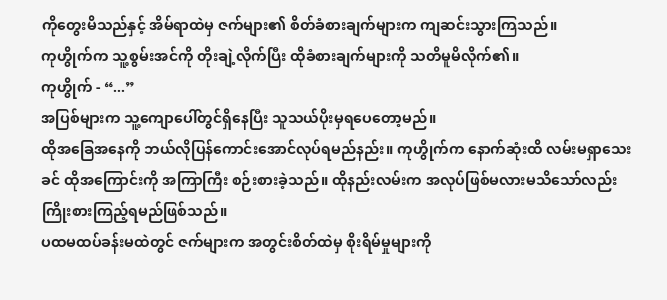ကိုတွေးမိသည်နှင့် အိမ်ရာထဲမှ ဇက်များ၏ စိတ်ခံစားချက်များက ကျဆင်းသွားကြသည်။
ကုဟွိုက်က သူ့စွမ်းအင်ကို တိုးချဲ့လိုက်ပြီး ထိုခံစားချက်များကို သတိမူမိလိုက်၏။
ကုဟွိုက် - “...”
အပြစ်များက သူ့ကျောပေါ်တွင်ရှိနေပြီး သူသယ်ပိုးမှရပေတော့မည်။
ထိုအခြေအနေကို ဘယ်လိုပြန်ကောင်းအောင်လုပ်ရမည်နည်း။ ကုဟွိုက်က နောက်ဆုံးထိ လမ်းမရှာသေးခင် ထိုအကြောင်းကို အကြာကြီး စဉ်းစားခဲ့သည်။ ထိုနည်းလမ်းက အလုပ်ဖြစ်မလားမသိသော်လည်း ကြိုးစားကြည့်ရမည်ဖြစ်သည်။
ပထမထပ်ခန်းမထဲတွင် ဇက်များက အတွင်းစိတ်ထဲမှ စိုးရိမ်မှုများကို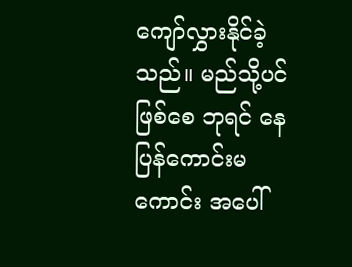ကျော်လွှားနိုင်ခဲ့သည်။ မည်သို့ပင်ဖြစ်စေ ဘုရင် နေပြန်ကောင်းမကောင်း အပေါ်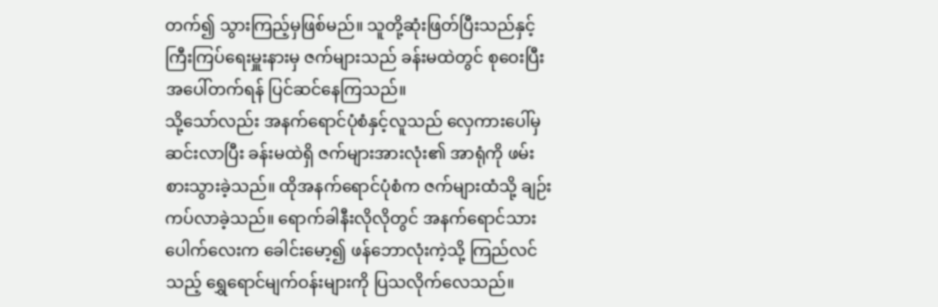တက်၍ သွားကြည့်မှဖြစ်မည်။ သူတို့ဆုံးဖြတ်ပြီးသည်နှင့် ကြီးကြပ်ရေးမှူးနားမှ ဇက်များသည် ခန်းမထဲတွင် စုဝေးပြီး အပေါ်တက်ရန် ပြင်ဆင်နေကြသည်။
သို့သော်လည်း အနက်ရောင်ပုံစံနှင့်လူသည် လှေကားပေါ်မှဆင်းလာပြီး ခန်းမထဲရှိ ဇက်များအားလုံး၏ အာရုံကို ဖမ်းစားသွားခဲ့သည်။ ထိုအနက်ရောင်ပုံစံက ဇက်များထံသို့ ချဉ်းကပ်လာခဲ့သည်။ ရောက်ခါနီးလိုလိုတွင် အနက်ရောင်သားပေါက်လေးက ခေါင်းမော့၍ ဖန်ဘောလုံးကဲ့သို့ ကြည်လင်သည့် ရွှေရောင်မျက်ဝန်းများကို ပြသလိုက်လေသည်။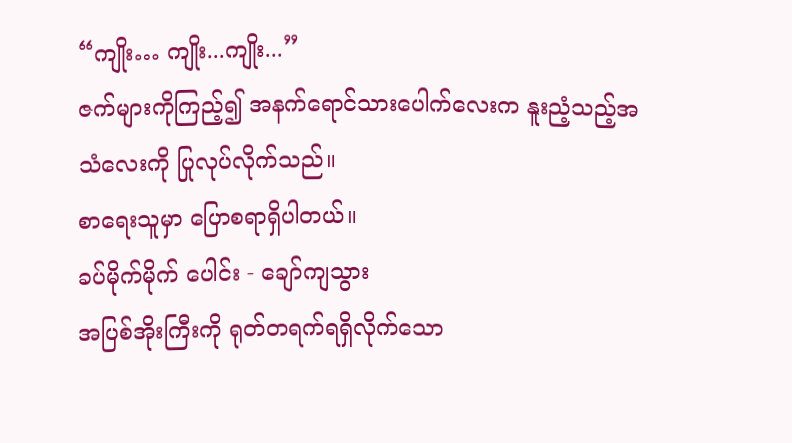“ကျိုး… ကျိုး...ကျိုး...”
ဇက်များကိုကြည့်၍ အနက်ရောင်သားပေါက်လေးက နူးညံ့သည့်အသံလေးကို ပြုလုပ်လိုက်သည်။
စာရေးသူမှာ ပြောစရာရှိပါတယ်။
ခပ်မိုက်မိုက် ပေါင်း - ချော်ကျသွား
အပြစ်အိုးကြီးကို ရုတ်တရက်ရရှိလိုက်သော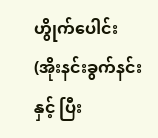ဟွိုက်ပေါင်း (အိုးနင်းခွက်နင်းနှင့် ပြီး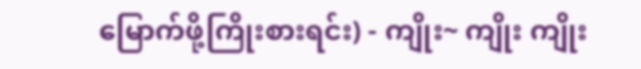မြောက်ဖို့ကြိုးစားရင်း) - ကျိုး~ ကျိုး ကျိုး